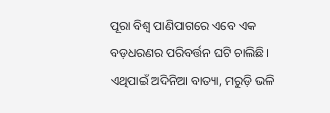ପୂରା ବିଶ୍ବ ପାଣିପାଗରେ ଏବେ ଏକ ବଡ଼ଧରଣର ପରିବର୍ତ୍ତନ ଘଟି ଚାଲିଛି। ଏଥିପାଇଁ ଅଦିନିଆ ବାତ୍ୟା, ମରୁଡ଼ି ଭଳି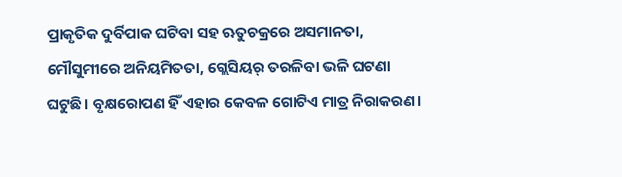ପ୍ରାକୃତିକ ଦୁର୍ବିପାକ ଘଟିବା ସହ ଋତୁଚକ୍ରରେ ଅସମାନତା, ମୌସୁମୀରେ ଅନିୟମିତତା, ଗ୍ଲେସିୟର୍‌ ତରଳିବା ଭଳି ଘଟଣା ଘଟୁଛି। ବୃକ୍ଷରୋପଣ ହିଁ ଏହାର କେବଳ ଗୋଟିଏ ମାତ୍ର ନିରାକରଣ।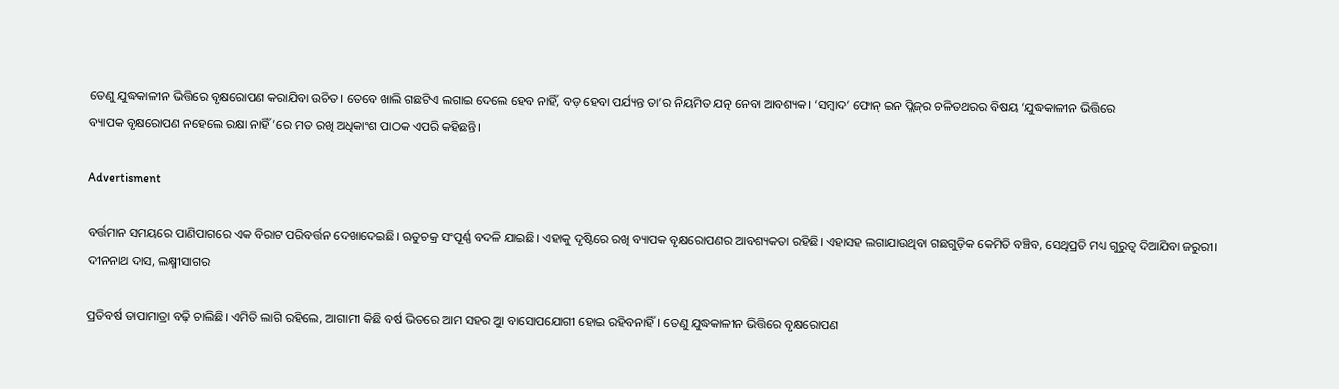ତେଣୁ ଯୁଦ୍ଧକାଳୀନ ଭିତ୍ତିରେ ବୃକ୍ଷରୋପଣ କରାଯିବା ଉଚିତ। ତେବେ ଖାଲି ଗଛଟିଏ ଲଗାଇ ଦେଲେ ହେବ ନାହିଁ, ବଡ଼ ହେବା ପର୍ଯ୍ୟନ୍ତ ତା’ର ନିୟମିତ ଯତ୍ନ ନେବା ଆବଶ୍ୟକ। ‘ସମ୍ବାଦ’ ଫୋନ୍‌ ଇନ ପ୍ଲିଜ୍‌ର ଚଳିତଥରର ବିଷୟ ‘ଯୁଦ୍ଧକାଳୀନ ଭିତ୍ତିରେ
ବ୍ୟାପକ ବୃକ୍ଷରୋପଣ ନହେଲେ ରକ୍ଷା ନାହିଁ’ରେ ମତ ରଖି ଅଧିକାଂଶ ପାଠକ ଏପରି କହିଛନ୍ତି।

Advertisment

ବର୍ତ୍ତମାନ ସମୟରେ ପାଣିପାଗରେ ଏକ ବିରାଟ ପରିବର୍ତ୍ତନ ଦେଖାଦେଇଛି। ଋତୁଚକ୍ର ସଂପୂର୍ଣ୍ଣ ବଦଳି ଯାଇଛି। ଏହାକୁ ଦୃଷ୍ଟିରେ ରଖି ବ୍ୟାପକ ବୃକ୍ଷରୋପଣର ଆବଶ୍ୟକତା ରହିଛି। ଏହାସହ ଲଗାଯାଉଥିବା ଗଛଗୁଡ଼ିକ କେମିତି ବଞ୍ଚିବ, ସେଥିପ୍ରତି ମଧ୍ୟ ଗୁରୁତ୍ବ ଦିଆଯିବା ଜରୁରୀ।
ଦୀନନାଥ ଦାସ, ଲକ୍ଷ୍ମୀସାଗର

ପ୍ରତିବର୍ଷ ତାପାମାତ୍ରା ବଢ଼ି ଚାଲିଛି। ଏମିତି ଲାଗି ରହିଲେ, ଆଗାମୀ କିଛି ବର୍ଷ ଭିତରେ ଆମ ସହର ଆୁ ବାସୋପଯୋଗୀ ହୋଇ ରହିବନାହିଁ। ତେଣୁ ଯୁଦ୍ଧକାଳୀନ ଭିତ୍ତିରେ ବୃକ୍ଷରୋପଣ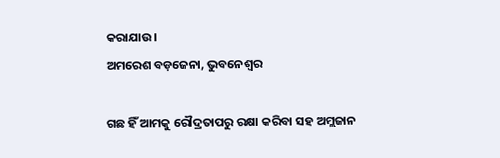କରାଯାଉ।
ଅମରେଶ ବଡ଼ଜେନା, ଭୁବନେଶ୍ବର

ଗଛ ହିଁ ଆମକୁ ରୌଦ୍ରତାପରୁ ରକ୍ଷା କରିବା ସହ ଅମ୍ଲଜାନ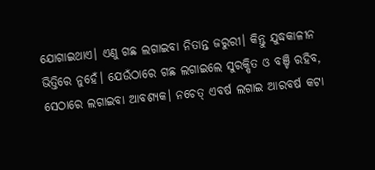ଯୋଗାଇଥାଏ। ଏଣୁ ଗଛ ଲଗାଇବା ନିତାନ୍ତ ଜରୁରୀ। କିନ୍ତୁ ଯୁଦ୍ଧକାଳୀନ ଭିତ୍ତିରେ ନୁହେଁ। ଯେଉଁଠାରେ ଗଛ ଲଗାଇଲେ ସୁରକ୍ଷିତ ଓ ବଞ୍ଚି ରହିବ, ସେଠାରେ ଲଗାଇବା ଆବଶ୍ୟକ। ନଚେତ୍‌ ଏବର୍ଷ ଲଗାଇ ଆରବର୍ଷ କଟା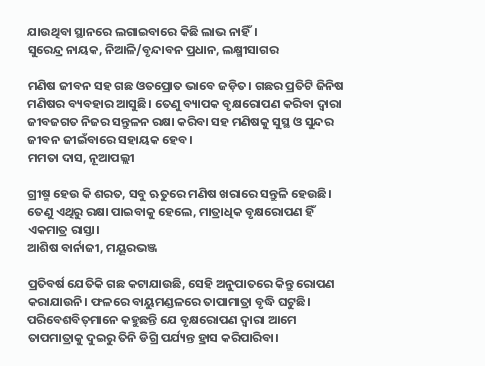ଯାଉଥିବା ସ୍ଥାନରେ ଲଗାଇବା‌‌ରେ କିଛି ଲାଭ ନାହିଁ।
ସୁରେନ୍ଦ୍ର ନାୟକ, ନିଆଳି/ବୃନ୍ଦାବନ ପ୍ରଧାନ, ଲକ୍ଷ୍ମୀସାଗର

ମଣିଷ ଜୀବନ ସହ ଗଛ ଓତପ୍ରୋତ ଭାବେ ଜଡ଼ିତ। ଗଛର ପ୍ରତିଟି ଜିନିଷ ମଣିଷର ବ୍ୟବହାର ଆସୁଛି। ତେଣୁ ବ୍ୟାପକ ବୃକ୍ଷରୋପଣ କରିବା ଦ୍ବାରା ଜୀବଜଗତ ନିଜର ସନ୍ତୁଳନ ରକ୍ଷା କରିବା ସହ ମଣିଷକୁ ସୁସ୍ଥ ଓ ସୁନ୍ଦର ଜୀବନ ଜୀଇଁବାରେ ସହାୟକ ହେବ।
ମମତା ଦାସ, ନୂଆପଲ୍ଲୀ

ଗ୍ରୀଷ୍ମ ହେଉ କି ଶରତ, ସବୁ ଋତୁରେ ମଣିଷ ଖରାରେ ସନ୍ତୁଳି ହେଉଛି। ତେଣୁ ଏଥିରୁ ରକ୍ଷା ପାଇବାକୁ ହେଲେ, ମାତ୍ରାଧିକ ବୃକ୍ଷରୋପଣ ହିଁ ଏକମାତ୍ର ରାସ୍ତା।
ଆଶିଷ ବାର୍ନାଜୀ, ମୟୂରଭଞ୍ଜ

ପ୍ରତିବର୍ଷ ଯେତିକି ଗଛ କଟାଯାଉଛି, ସେହି ଅନୁପାତରେ କିନ୍ତୁ ରୋପଣ କରାଯାଉନି। ଫଳରେ ବାୟୁମଣ୍ଡଳରେ ତାପାମାତ୍ରା ବୃଦ୍ଧି ଘଟୁଛି। ପରିବେଶବିତ୍‌ମାନେ କହୁଛନ୍ତି ଯେ ବୃକ୍ଷରୋପଣ ଦ୍ବାରା ଆମେ ତାପମାତ୍ରାକୁ ଦୁଇରୁ ତିନି ଡିଗ୍ରି ପର୍ଯ୍ୟନ୍ତ ହ୍ରାସ କରିପାରିବା।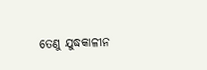ତେଣୁ ଯୁଦ୍ଧକାଳୀନ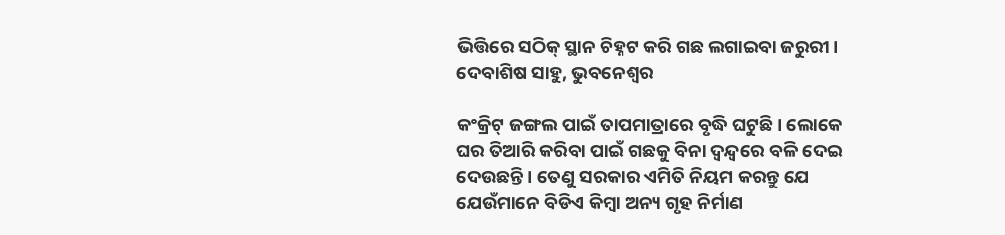ଭିତ୍ତିରେ ସଠିକ୍ ସ୍ଥାନ ଚିହ୍ନଟ କରି ଗଛ ଲଗାଇବା ଜରୁରୀ।
ଦେବାଶିଷ ସାହୁ, ଭୁବନେଶ୍ବର

କଂକ୍ରିଟ୍ ଜଙ୍ଗଲ ପାଇଁ ତାପମାତ୍ର‌ାରେ ବୃଦ୍ଧି ଘଟୁଛି। ଲୋକେ ଘର ତିଆରି କରିବା ପାଇଁ ଗଛକୁ ବିନା ଦ୍ବନ୍ଦ୍ବରେ ବଳି ଦେଇ ଦେଉଛନ୍ତି। ତେଣୁ ସରକାର ଏମିତି ନିୟମ କରନ୍ତୁ ଯେ ଯେଉଁମାନେ ବିଡିଏ କିମ୍ବା ଅନ୍ୟ ଗୃହ ନିର୍ମାଣ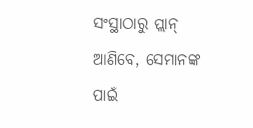ସଂସ୍ଥାଠାରୁ ପ୍ଲାନ୍‌ ଆଣିବେ, ସେମାନଙ୍କ ପାଇଁ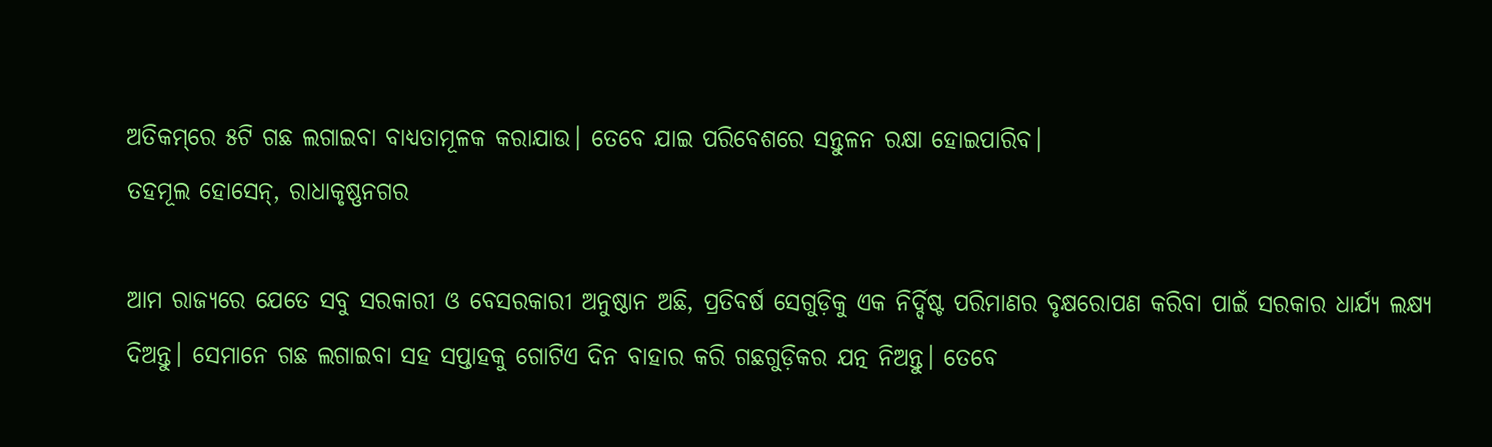ଅତିକମ୍‌ରେ ୫ଟି ଗଛ ଲଗାଇବା ବାଧ୍ୟତାମୂଳକ କରାଯାଉ। ତେବେ ଯାଇ ପରିବେଶରେ ସନ୍ତୁଳନ ରକ୍ଷା ହୋଇପାରିବ।
ତହମୂଲ ହୋସେନ୍, ରାଧାକୃଷ୍ଣନଗର

ଆମ ରାଜ୍ୟରେ ଯେତେ ସବୁ ସରକାରୀ ଓ ବେସରକାରୀ ଅନୁଷ୍ଠାନ ଅଛି, ପ୍ରତିବର୍ଷ ସେଗୁଡ଼ିକୁ ଏକ ନିର୍ଦ୍ଦିଷ୍ଟ ପରିମାଣର ବୃକ୍ଷରୋପଣ କରିବା ପାଇଁ ସରକାର ଧାର୍ଯ୍ୟ ଲକ୍ଷ୍ୟ ଦିଅନ୍ତୁ। ସେମାନେ ଗଛ ଲଗାଇବା ସହ ସପ୍ତାହକୁ ଗୋଟିଏ ଦିନ ବାହାର କରି ଗଛଗୁଡ଼ିକର ଯତ୍ନ ନିଅନ୍ତୁ। ତେବେ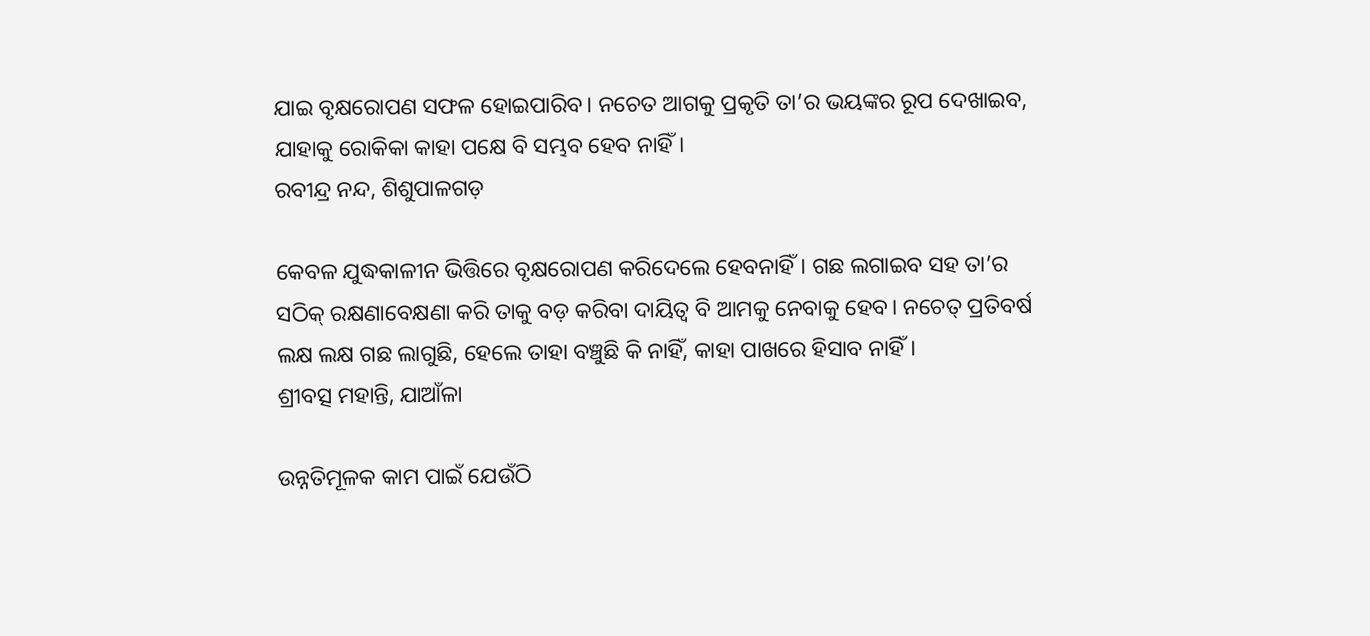ଯାଇ ବୃକ୍ଷରୋପଣ ସଫଳ ହୋଇପାରିବ। ନଚେତ ଆଗକୁ ପ୍ରକୃତି ତା’ର ଭୟଙ୍କର ରୂପ ଦେଖାଇବ, ଯାହାକୁ ରୋକିକା କାହା ପକ୍ଷେ ବି ସମ୍ଭବ ହେବ ନାହିଁ।
ରବୀନ୍ଦ୍ର ନନ୍ଦ, ଶିଶୁପାଳଗଡ଼

କେବଳ ଯୁଦ୍ଧକାଳୀନ ଭିତ୍ତିରେ ବୃକ୍ଷରୋପଣ କରିଦେଲେ ହେବନାହିଁ। ଗଛ ଲଗାଇବ ସହ ତା’ର ସଠିକ୍‌ ରକ୍ଷଣାବେକ୍ଷଣା କରି ତାକୁ ବଡ଼ କରିବା ଦାୟିତ୍ବ ବି ଆମକୁ ନେବାକୁ ହେବ। ନଚେତ୍‌ ପ୍ରତିବର୍ଷ ଲକ୍ଷ ଲକ୍ଷ ଗଛ ଲାଗୁଛି, ହେଲେ ତାହା ବଞ୍ଚୁଛି କି ନାହିଁ, କାହା ପାଖରେ ହିସାବ ନାହିଁ।
ଶ୍ରୀବତ୍ସ ମହାନ୍ତି, ଯାଆଁଳା

ଉନ୍ନତିମୂଳକ କାମ ପାଇଁ ଯେଉଁଠି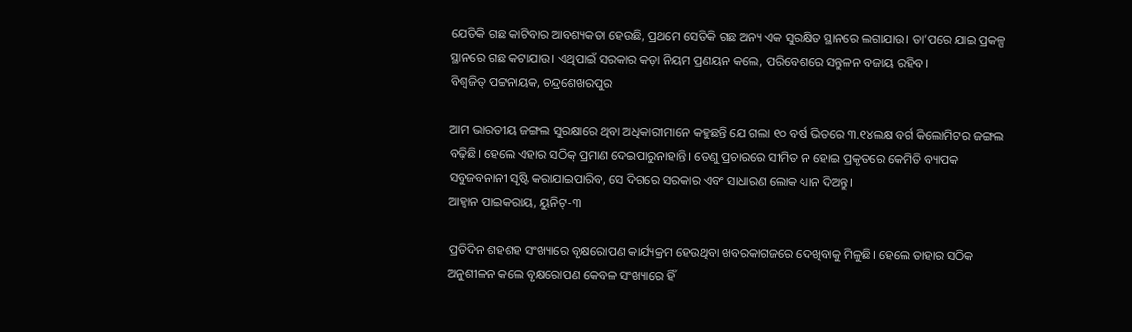ଯେତିକି ଗଛ କାଟିବାର ଆବଶ୍ୟକତା ହେଉଛି, ପ୍ରଥମେ ସେତିକି ଗଛ ଅନ୍ୟ ଏକ ସୁରକ୍ଷିତ ସ୍ଥାନରେ ଲଗାଯାଉ। ତା’ପରେ ଯାଇ ପ୍ରକଳ୍ପ ସ୍ଥାନରେ ଗଛ କଟାଯାଉ। ଏଥିପାଇଁ ସରକାର କଡ଼ା ନିୟମ ପ୍ରଣୟନ କଲେ, ପରିବେଶରେ ସନ୍ତୁଳନ ବଜାୟ ରହିବ।
ବିଶ୍ବଜିତ୍ ପଟ୍ଟନାୟକ, ଚନ୍ଦ୍ରଶେଖରପୁର

ଆମ ଭାରତୀୟ ଜଙ୍ଗଲ ସୁରକ୍ଷାରେ ଥିବା ଅଧିକାରୀମାନେ କହୁଛନ୍ତି ଯେ ଗଲା ୧୦ ବର୍ଷ ଭିତରେ ୩.୧୪ଲକ୍ଷ ବର୍ଗ କିଲୋମିଟର ଜଙ୍ଗଲ ବଢ଼ିଛି। ହେଲେ ଏହାର ସଠିକ୍‌ ପ୍ରମାଣ ଦେଇପାରୁନାହାନ୍ତି। ତେଣୁ ପ୍ରଚାରରେ ସୀମିତ ନ ହୋଇ ପ୍ରକୃତରେ କେମିତି ବ୍ୟାପକ ସବୁଜବନାନୀ ସୃଷ୍ଟି କରାଯାଇପାରିବ, ସେ ଦିଗରେ ସରକାର ଏବଂ ସାଧାରଣ ଲୋକ ଧ୍ୟାନ ଦିଅନ୍ତୁ।
ଆହ୍ବାନ ପାଇକରାୟ, ୟୁନିଟ୍-୩

ପ୍ରତିଦିନ ଶହଶହ ସଂଖ୍ୟାରେ ବୃକ୍ଷରୋପଣ କାର୍ଯ୍ୟକ୍ରମ ହେଉଥିବା ଖବରକାଗଜରେ ଦେଖିବାକୁ ମିଳୁଛି। ହେଲେ ତାହାର ସଠିକ ଅନୁଶୀଳନ କଲେ ବୃକ୍ଷରୋପଣ କେବଳ ସଂଖ୍ୟାରେ ହିଁ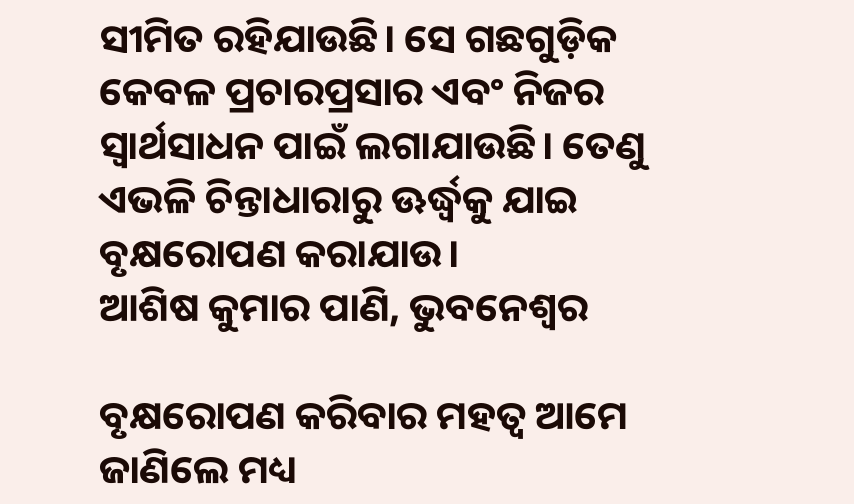ସୀମିତ ରହିଯାଉଛି। ସେ ଗଛଗୁଡ଼ିକ କେବଳ ପ୍ରଚାରପ୍ରସାର ଏବଂ ନିଜର ସ୍ବାର୍ଥସାଧନ ପାଇଁ ଲଗାଯାଉଛି। ତେଣୁ ଏଭଳି ଚିନ୍ତାଧାରାରୁ ଊର୍ଦ୍ଧ୍ବକୁ ଯାଇ ବୃକ୍ଷରୋପଣ କରାଯାଉ।
ଆଶିଷ କୁମାର ପାଣି, ଭୁବନେଶ୍ବର

ବୃକ୍ଷରୋପଣ କରିବାର ମହତ୍ୱ ଆମେ ଜାଣିଲେ ମଧ୍ୟ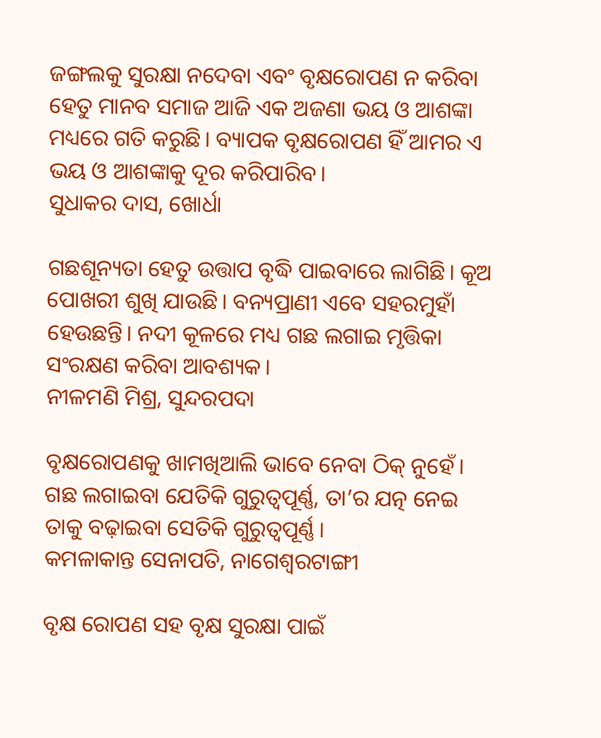ଜଙ୍ଗଲକୁ ସୁରକ୍ଷା ନଦେବା ଏବଂ ବୃକ୍ଷରୋପଣ ନ କରିବା ହେତୁ ମାନବ ସମାଜ ଆଜି ଏକ ଅଜଣା ଭୟ ଓ ଆଶଙ୍କା ମଧ୍ୟରେ ଗତି କରୁଛି। ବ୍ୟାପକ ବୃକ୍ଷରୋପଣ ହିଁ ଆମର ଏ ଭୟ ଓ ଆଶଙ୍କାକୁ ଦୂର କରିପାରିବ।
ସୁଧାକର ଦାସ, ଖୋର୍ଧା

ଗଛଶୂନ୍ୟତା ହେତୁ ଉତ୍ତାପ ବୃଦ୍ଧି ପାଇବାରେ ଲାଗିଛି। କୂଅ ପୋଖରୀ ଶୁଖି ଯାଉଛି। ବନ୍ୟପ୍ରାଣୀ ଏବେ ସହରମୁହାଁ ହେଉଛନ୍ତି। ନଦୀ କୂଳରେ ମଧ୍ୟ ଗଛ ଲଗାଇ ମୃତ୍ତିକା ସଂରକ୍ଷଣ କରିବା ଆବଶ୍ୟକ।
ନୀଳମଣି ମିଶ୍ର, ସୁନ୍ଦରପଦା

ବୃକ୍ଷରୋପଣକୁ ଖାମଖିଆଲି ଭାବେ ନେବା ଠିକ୍‌ ନୁହେଁ। ଗଛ ଲଗାଇବା ଯେତିକି ଗୁରୁତ୍ବପୂର୍ଣ୍ଣ, ତା’ର ଯତ୍ନ ନେଇ ତାକୁ ବଢ଼ାଇବା ସେତିକି ଗୁରୁତ୍ବପୂର୍ଣ୍ଣ।
କମଳାକାନ୍ତ ସେନାପତି, ନାଗେଶ୍ବରଟାଙ୍ଗୀ

ବୃକ୍ଷ ରୋପଣ ସହ ବୃକ୍ଷ ସୁରକ୍ଷା ପାଇଁ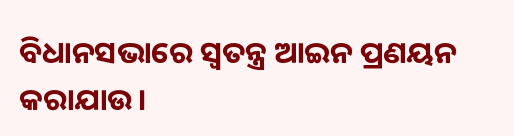ବିଧାନସଭାରେ ସ୍ବତନ୍ତ୍ର ଆଇନ ପ୍ରଣୟନ କରାଯାଉ।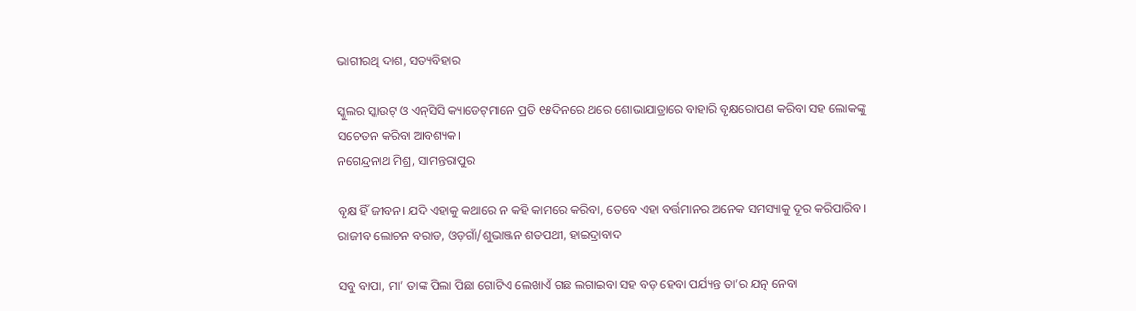ଭାଗୀରଥି ଦାଶ, ସତ୍ୟବିହାର

ସ୍କୁଲର ସ୍କାଉଟ୍‌ ଓ ଏନ୍‌ସିସି କ୍ୟାଡେଟ୍‌ମାନେ ପ୍ରତି ୧୫ଦିନରେ ଥରେ ଶୋଭାଯାତ୍ରାରେ ବାହାରି ବୃକ୍ଷରୋପଣ କରିବା ସହ ଲୋକଙ୍କୁ ସଚେତନ କରିବା ଆବଶ୍ୟକ।
ନଗେନ୍ଦ୍ରନାଥ ମିଶ୍ର, ସାମନ୍ତରାପୁର

ବୃକ୍ଷ ହିଁ ଜୀବନ। ଯଦି ଏହାକୁ କଥାରେ ନ କହି କାମରେ କରିବା, ତେବେ ଏହା ବର୍ତ୍ତମାନର ଅନେକ ସମସ୍ୟାକୁ ଦୂର କରିପାରିବ।
ରାଜୀବ ଲୋଚନ ବରାଡ, ଓଡ଼ଗାଁ/ଶୁଭାଞ୍ଜନ ଶତପଥୀ, ହାଇଦ୍ରାବାଦ

ସବୁ ବାପା, ମା’ ତାଙ୍କ ପିଲା ପିଛା ଗୋଟିଏ ଲେଖାଏଁ ଗଛ ଲଗାଇବା ସହ ବଡ଼ ହେବା ପର୍ଯ୍ୟନ୍ତ ତା’ର ଯତ୍ନ ନେବା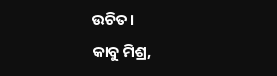ଉଚିତ।
କାବୁ ମିଶ୍ର,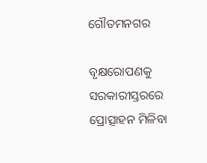ଗୌତମନଗର

ବୃକ୍ଷ‌ରୋପଣକୁ ସରକାରୀସ୍ତରରେ ପ୍ରୋତ୍ସାହନ ମିଳିବା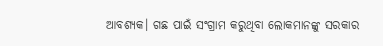ଆବଶ୍ୟକ। ଗଛ ପାଇଁ ସଂଗ୍ରାମ କରୁଥିବା ଲୋକମାନଙ୍କୁ ସରକାର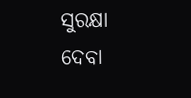ସୁରକ୍ଷା ଦେବା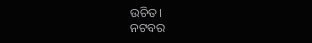ଉଚିତ।
ନଟବର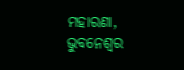ମହାରଣା, ଭୁବନେଶ୍ୱର